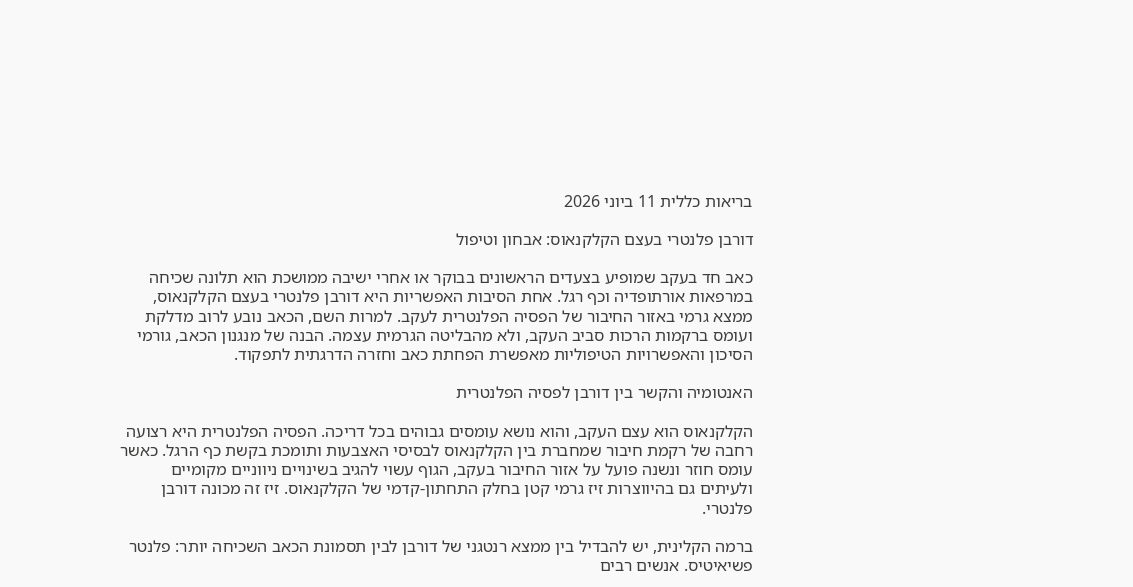בריאות כללית 11 ביוני 2026

דורבן פלנטרי בעצם הקלקנאוס: אבחון וטיפול

כאב חד בעקב שמופיע בצעדים הראשונים בבוקר או אחרי ישיבה ממושכת הוא תלונה שכיחה במרפאות אורתופדיה וכף רגל. אחת הסיבות האפשריות היא דורבן פלנטרי בעצם הקלקנאוס, ממצא גרמי באזור החיבור של הפסיה הפלנטרית לעקב. למרות השם, הכאב נובע לרוב מדלקת ועומס ברקמות הרכות סביב העקב, ולא מהבליטה הגרמית עצמה. הבנה של מנגנון הכאב, גורמי הסיכון והאפשרויות הטיפוליות מאפשרת הפחתת כאב וחזרה הדרגתית לתפקוד.

האנטומיה והקשר בין דורבן לפסיה הפלנטרית

הקלקנאוס הוא עצם העקב, והוא נושא עומסים גבוהים בכל דריכה. הפסיה הפלנטרית היא רצועה רחבה של רקמת חיבור שמחברת בין הקלקנאוס לבסיסי האצבעות ותומכת בקשת כף הרגל. כאשר עומס חוזר ונשנה פועל על אזור החיבור בעקב, הגוף עשוי להגיב בשינויים ניווניים מקומיים ולעיתים גם בהיווצרות זיז גרמי קטן בחלק התחתון-קדמי של הקלקנאוס. זיז זה מכונה דורבן פלנטרי.

ברמה הקלינית, יש להבדיל בין ממצא רנטגני של דורבן לבין תסמונת הכאב השכיחה יותר: פלנטר פשיאיטיס. אנשים רבים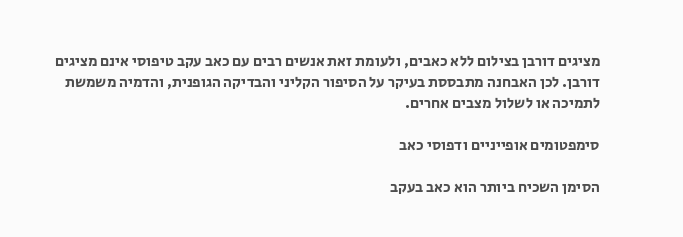מציגים דורבן בצילום ללא כאבים, ולעומת זאת אנשים רבים עם כאב עקב טיפוסי אינם מציגים דורבן. לכן האבחנה מתבססת בעיקר על הסיפור הקליני והבדיקה הגופנית, והדמיה משמשת לתמיכה או לשלול מצבים אחרים.

סימפטומים אופייניים ודפוסי כאב

הסימן השכיח ביותר הוא כאב בעקב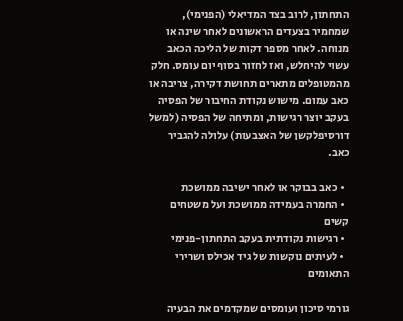התחתון, לרוב בצד המדיאלי (הפנימי), שמחמיר בצעדים הראשונים לאחר שינה או מנוחה. לאחר מספר דקות של הליכה הכאב עשוי להיחלש, ואז לחזור בסוף יום עומס. חלק מהמטופלים מתארים תחושת דקירה, צריבה או כאב עמום. מישוש נקודת החיבור של הפסיה בעקב יוצר רגישות, ומתיחה של הפסיה (למשל דורסיפלקשן של האצבעות) עלולה להגביר כאב.

  • כאב בבוקר או לאחר ישיבה ממושכת
  • החמרה בעמידה ממושכת ועל משטחים קשים
  • רגישות נקודתית בעקב התחתון-פנימי
  • לעיתים נוקשות של גיד אכילס ושרירי התאומים

גורמי סיכון ועומסים שמקדמים את הבעיה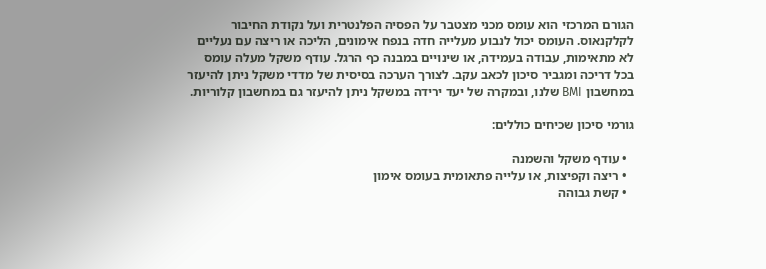הגורם המרכזי הוא עומס מכני מצטבר על הפסיה הפלנטרית ועל נקודת החיבור לקלקנאוס. העומס יכול לנבוע מעלייה חדה בנפח אימונים, הליכה או ריצה עם נעליים לא מתאימות, עבודה בעמידה, או שינויים במבנה כף הרגל. עודף משקל מעלה עומס בכל דריכה ומגביר סיכון לכאב עקב. לצורך הערכה בסיסית של מדדי משקל ניתן להיעזר במחשבון BMI שלנו, ובמקרה של יעד ירידה במשקל ניתן להיעזר גם במחשבון קלוריות.

גורמי סיכון שכיחים כוללים:

  • עודף משקל והשמנה
  • ריצה וקפיצות, או עלייה פתאומית בעומס אימון
  • קשת גבוהה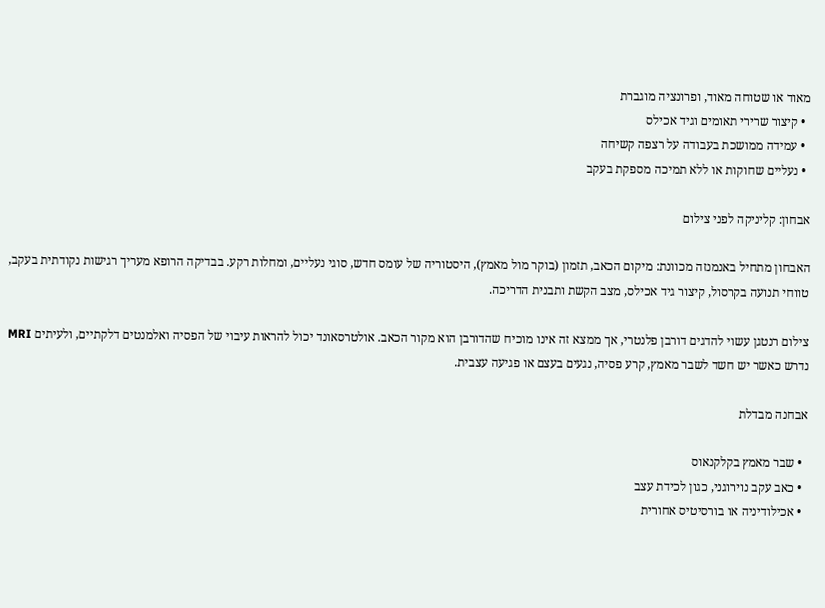מאוד או שטוחה מאוד, ופרונציה מוגברת
  • קיצור שרירי תאומים וגיד אכילס
  • עמידה ממושכת בעבודה על רצפה קשיחה
  • נעליים שחוקות או ללא תמיכה מספקת בעקב

אבחון: קליניקה לפני צילום

האבחון מתחיל באנמנזה מכוונת: מיקום הכאב, תזמון (בוקר מול מאמץ), היסטוריה של עומס חדש, סוגי נעליים, ומחלות רקע. בבדיקה הרופא מעריך רגישות נקודתית בעקב, טווחי תנועה בקרסול, קיצור גיד אכילס, מצב הקשת ותבנית הדריכה.

צילום רנטגן עשוי להדגים דורבן פלנטרי, אך ממצא זה אינו מוכיח שהדורבן הוא מקור הכאב. אולטרסאונד יכול להראות עיבוי של הפסיה ואלמנטים דלקתיים, ולעיתים MRI נדרש כאשר יש חשד לשבר מאמץ, קרע פסיה, נגעים בעצם או פגיעה עצבית.

אבחנה מבדלת

  • שבר מאמץ בקלקנאוס
  • כאב עקב נוירוגני, כגון לכידת עצב
  • אכילודיניה או בורסיטיס אחורית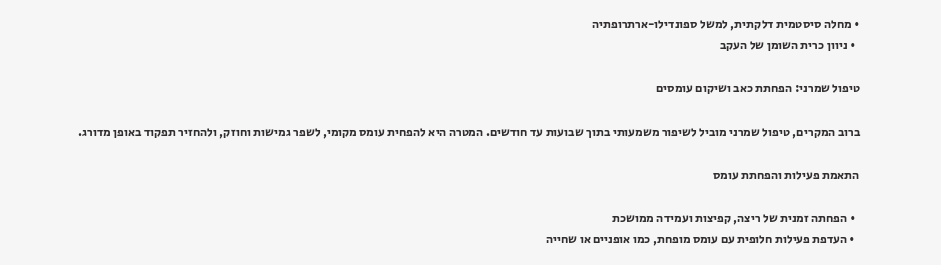• מחלה סיסטמית דלקתית, למשל ספונדילו-ארתרופתיה
  • ניוון כרית השומן של העקב

טיפול שמרני: הפחתת כאב ושיקום עומסים

ברוב המקרים, טיפול שמרני מוביל לשיפור משמעותי בתוך שבועות עד חודשים. המטרה היא להפחית עומס מקומי, לשפר גמישות וחוזק, ולהחזיר תפקוד באופן מדורג.

התאמת פעילות והפחתת עומס

  • הפחתה זמנית של ריצה, קפיצות ועמידה ממושכת
  • העדפת פעילות חלופית עם עומס מופחת, כמו אופניים או שחייה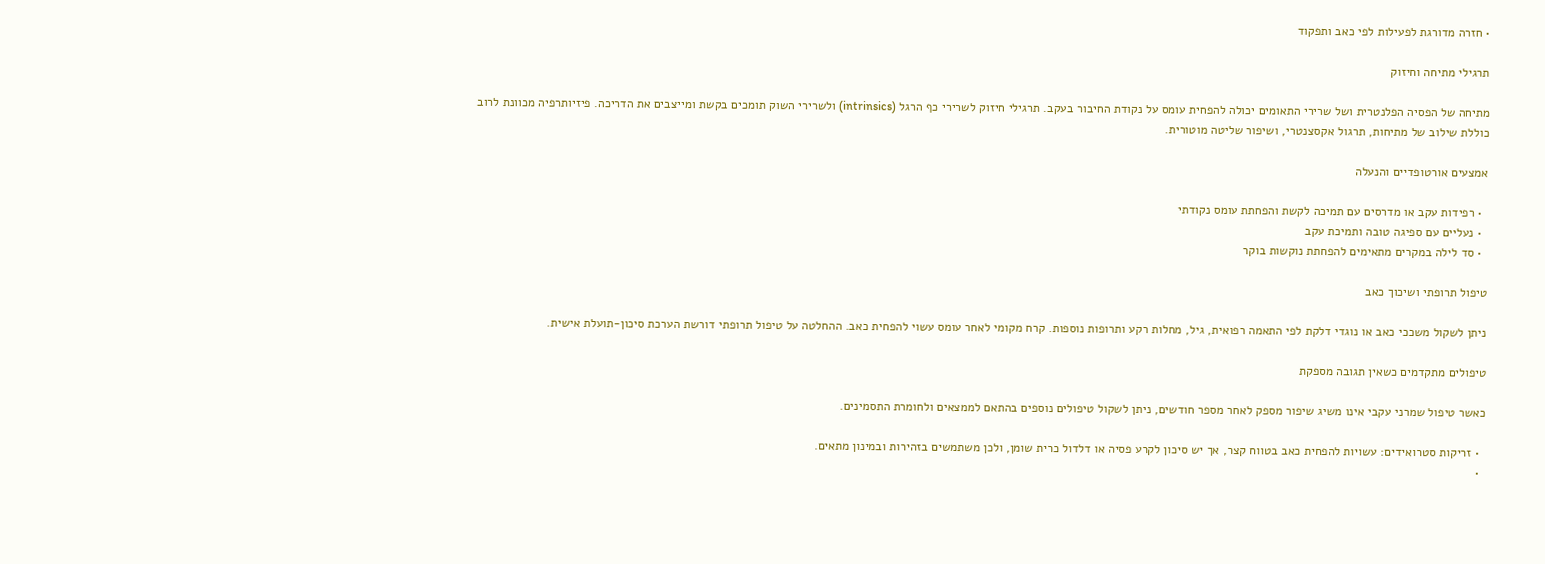• חזרה מדורגת לפעילות לפי כאב ותפקוד

תרגילי מתיחה וחיזוק

מתיחה של הפסיה הפלנטרית ושל שרירי התאומים יכולה להפחית עומס על נקודת החיבור בעקב. תרגילי חיזוק לשרירי כף הרגל (intrinsics) ולשרירי השוק תומכים בקשת ומייצבים את הדריכה. פיזיותרפיה מכוונת לרוב כוללת שילוב של מתיחות, תרגול אקסצנטרי, ושיפור שליטה מוטורית.

אמצעים אורטופדיים והנעלה

  • רפידות עקב או מדרסים עם תמיכה לקשת והפחתת עומס נקודתי
  • נעליים עם ספיגה טובה ותמיכת עקב
  • סד לילה במקרים מתאימים להפחתת נוקשות בוקר

טיפול תרופתי ושיכוך כאב

ניתן לשקול משככי כאב או נוגדי דלקת לפי התאמה רפואית, גיל, מחלות רקע ותרופות נוספות. קרח מקומי לאחר עומס עשוי להפחית כאב. ההחלטה על טיפול תרופתי דורשת הערכת סיכון-תועלת אישית.

טיפולים מתקדמים כשאין תגובה מספקת

כאשר טיפול שמרני עקבי אינו משיג שיפור מספק לאחר מספר חודשים, ניתן לשקול טיפולים נוספים בהתאם לממצאים ולחומרת התסמינים.

  • זריקות סטרואידים: עשויות להפחית כאב בטווח קצר, אך יש סיכון לקרע פסיה או דלדול כרית שומן, ולכן משתמשים בזהירות ובמינון מתאים.
  •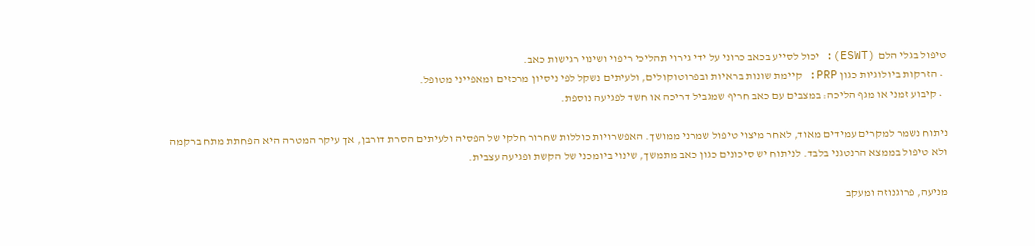טיפול בגלי הלם (ESWT): יכול לסייע בכאב כרוני על ידי גירוי תהליכי ריפוי ושינוי רגישות כאב.
  • הזרקות ביולוגיות כגון PRP: קיימת שונות בראיות ובפרוטוקולים, ולעיתים נשקל לפי ניסיון מרכזים ומאפייני מטופל.
  • קיבוע זמני או מגף הליכה: במצבים עם כאב חריף שמגביל דריכה או חשד לפגיעה נוספת.

ניתוח נשמר למקרים עמידים מאוד, לאחר מיצוי טיפול שמרני ממושך. האפשרויות כוללות שחרור חלקי של הפסיה ולעיתים הסרת דורבן, אך עיקר המטרה היא הפחתת מתח ברקמה ולא טיפול בממצא הרנטגני בלבד. לניתוח יש סיכונים כגון כאב מתמשך, שינוי ביומכני של הקשת ופגיעה עצבית.

מניעה, פרוגנוזה ומעקב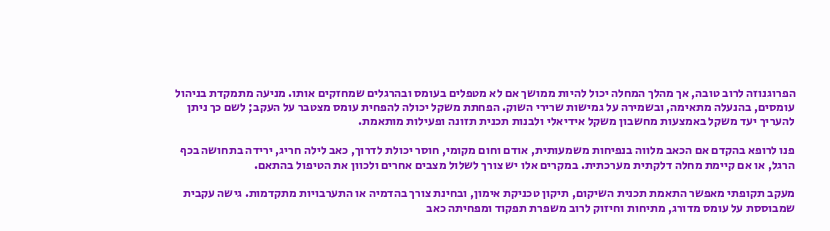הפרוגנוזה לרוב טובה, אך מהלך המחלה יכול להיות ממושך אם לא מטפלים בעומס ובהרגלים שמחזקים אותו. מניעה מתמקדת בניהול עומסים, בהנעלה מתאימה, ובשמירה על גמישות שרירי השוק. הפחתת משקל יכולה להפחית עומס מצטבר על העקב; לשם כך ניתן להעריך יעד משקל באמצעות מחשבון משקל אידיאלי ולבנות תכנית תזונה ופעילות מותאמת.

פנו לרופא בהקדם אם הכאב מלווה בנפיחות משמעותית, אודם וחום מקומי, חוסר יכולת לדרוך, כאב לילה חריג, ירידה בתחושה בכף הרגל, או אם קיימת מחלה דלקתית מערכתית. במקרים אלו יש צורך לשלול מצבים אחרים ולכוון את הטיפול בהתאם.

מעקב תקופתי מאפשר התאמת תכנית השיקום, תיקון טכניקת אימון, ובחינת צורך בהדמיה או התערבויות מתקדמות. גישה עקבית שמבוססת על עומס מדורג, מתיחות וחיזוק לרוב משפרת תפקוד ומפחיתה כאב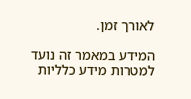לאורך זמן.

המידע במאמר זה נועד למטרות מידע כלליות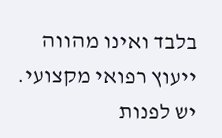בלבד ואינו מהווה ייעוץ רפואי מקצועי. יש לפנות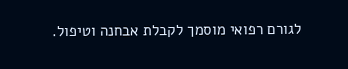לגורם רפואי מוסמך לקבלת אבחנה וטיפול.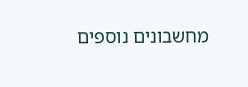מחשבונים נוספים